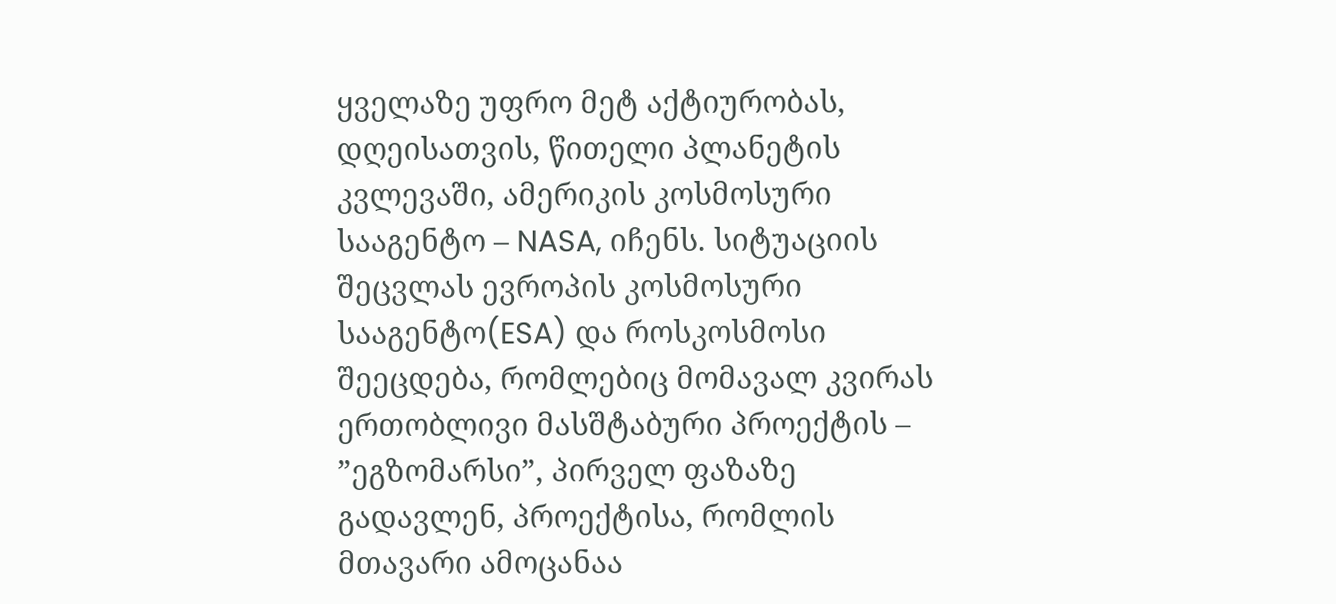ყველაზე უფრო მეტ აქტიურობას, დღეისათვის, წითელი პლანეტის კვლევაში, ამერიკის კოსმოსური სააგენტო – NASA, იჩენს. სიტუაციის შეცვლას ევროპის კოსმოსური სააგენტო(ESA) და როსკოსმოსი შეეცდება, რომლებიც მომავალ კვირას ერთობლივი მასშტაბური პროექტის – ”ეგზომარსი”, პირველ ფაზაზე გადავლენ, პროექტისა, რომლის მთავარი ამოცანაა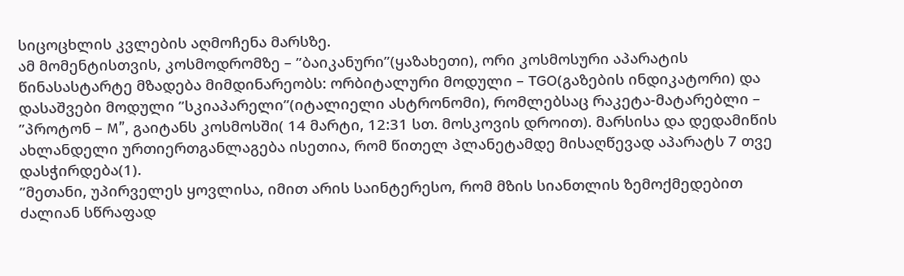სიცოცხლის კვლების აღმოჩენა მარსზე.
ამ მომენტისთვის, კოსმოდრომზე – ”ბაიკანური”(ყაზახეთი), ორი კოსმოსური აპარატის წინასასტარტე მზადება მიმდინარეობს: ორბიტალური მოდული – TGO(გაზების ინდიკატორი) და დასაშვები მოდული ”სკიაპარელი”(იტალიელი ასტრონომი), რომლებსაც რაკეტა-მატარებლი – ”პროტონ – М”, გაიტანს კოსმოსში( 14 მარტი, 12:31 სთ. მოსკოვის დროით). მარსისა და დედამიწის ახლანდელი ურთიერთგანლაგება ისეთია, რომ წითელ პლანეტამდე მისაღწევად აპარატს 7 თვე დასჭირდება(1).
”მეთანი, უპირველეს ყოვლისა, იმით არის საინტერესო, რომ მზის სიანთლის ზემოქმედებით ძალიან სწრაფად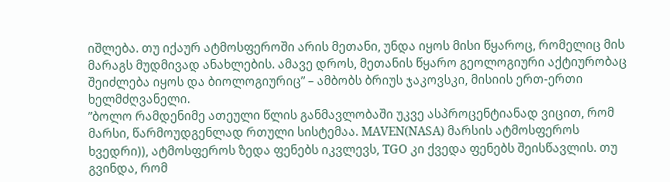იშლება. თუ იქაურ ატმოსფეროში არის მეთანი, უნდა იყოს მისი წყაროც, რომელიც მის მარაგს მუდმივად ანახლების. ამავე დროს, მეთანის წყარო გეოლოგიური აქტიურობაც შეიძლება იყოს და ბიოლოგიურიც” – ამბობს ბრიუს ჯაკოვსკი, მისიის ერთ-ერთი ხელმძღვანელი.
”ბოლო რამდენიმე ათეული წლის განმავლობაში უკვე ასპროცენტიანად ვიცით, რომ მარსი, წარმოუდგენლად რთული სისტემაა. MAVEN(NASA) მარსის ატმოსფეროს ხვედრი)), ატმოსფეროს ზედა ფენებს იკვლევს, TGO კი ქვედა ფენებს შეისწავლის. თუ გვინდა, რომ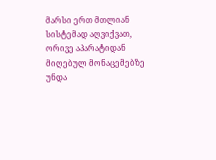მარსი ერთ მთლიან სისტემად აღვიქვათ, ორივე აპარატიდან მიღებულ მონაცემებზე უნდა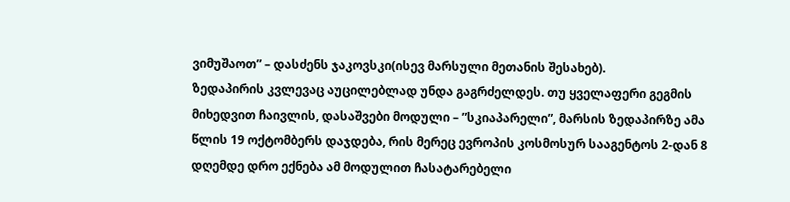ვიმუშაოთ” – დასძენს ჯაკოვსკი(ისევ მარსული მეთანის შესახებ).
ზედაპირის კვლევაც აუცილებლად უნდა გაგრძელდეს. თუ ყველაფერი გეგმის მიხედვით ჩაივლის, დასაშვები მოდული – ”სკიაპარელი”, მარსის ზედაპირზე ამა წლის 19 ოქტომბერს დაჯდება, რის მერეც ევროპის კოსმოსურ სააგენტოს 2-დან 8 დღემდე დრო ექნება ამ მოდულით ჩასატარებელი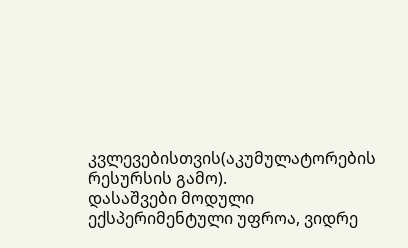კვლევებისთვის(აკუმულატორების რესურსის გამო).
დასაშვები მოდული ექსპერიმენტული უფროა, ვიდრე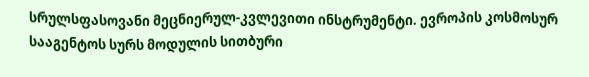სრულსფასოვანი მეცნიერულ-კვლევითი ინსტრუმენტი. ევროპის კოსმოსურ სააგენტოს სურს მოდულის სითბური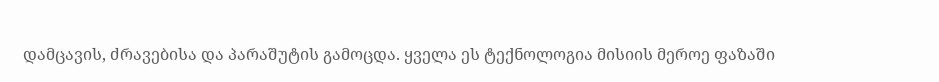დამცავის, ძრავებისა და პარაშუტის გამოცდა. ყველა ეს ტექნოლოგია მისიის მეროე ფაზაში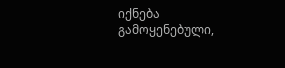იქნება გამოყენებული,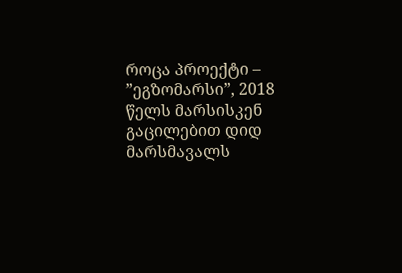როცა პროექტი – ”ეგზომარსი”, 2018 წელს მარსისკენ გაცილებით დიდ მარსმავალს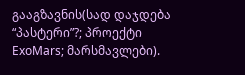გააგზავნის(სად დაჯდება “პასტერი”?; პროექტი ExoMars; მარსმავლები).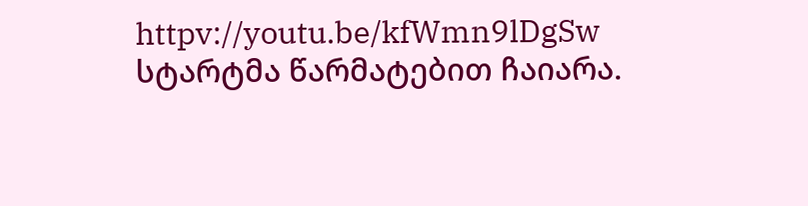httpv://youtu.be/kfWmn9lDgSw
სტარტმა წარმატებით ჩაიარა.